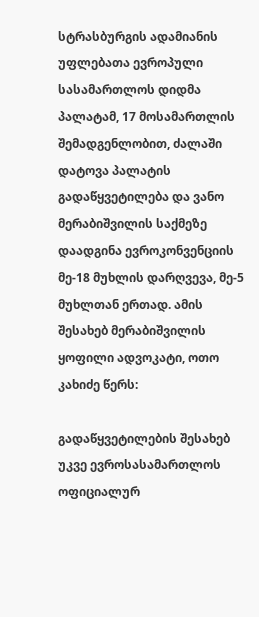სტრასბურგის ადამიანის უფლებათა ევროპული სასამართლოს დიდმა პალატამ, 17 მოსამართლის შემადგენლობით, ძალაში დატოვა პალატის გადაწყვეტილება და ვანო მერაბიშვილის საქმეზე დაადგინა ევროკონვენციის მე-18 მუხლის დარღვევა, მე-5 მუხლთან ერთად. ამის შესახებ მერაბიშვილის ყოფილი ადვოკატი, ოთო კახიძე წერს:

გადაწყვეტილების შესახებ უკვე ევროსასამართლოს ოფიციალურ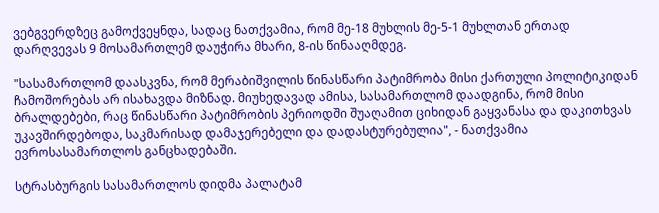ვებგვერდზეც გამოქვეყნდა, სადაც ნათქვამია, რომ მე-18 მუხლის მე-5-1 მუხლთან ერთად დარღვევას 9 მოსამართლემ დაუჭირა მხარი, 8-ის წინააღმდეგ.

"სასამართლომ დაასკვნა, რომ მერაბიშვილის წინასწარი პატიმრობა მისი ქართული პოლიტიკიდან ჩამოშორებას არ ისახავდა მიზნად. მიუხედავად ამისა, სასამართლომ დაადგინა, რომ მისი ბრალდებები, რაც წინასწარი პატიმრობის პერიოდში შუაღამით ციხიდან გაყვანასა და დაკითხვას უკავშირდებოდა, საკმარისად დამაჯერებელი და დადასტურებულია", - ნათქვამია ევროსასამართლოს განცხადებაში.

სტრასბურგის სასამართლოს დიდმა პალატამ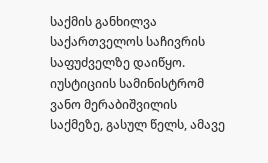საქმის განხილვა საქართველოს საჩივრის საფუძველზე დაიწყო. იუსტიციის სამინისტრომ ვანო მერაბიშვილის საქმეზე, გასულ წელს, ამავე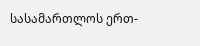სასამართლოს ერთ-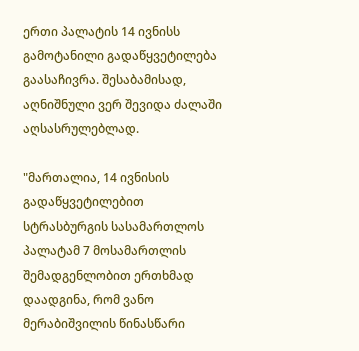ერთი პალატის 14 ივნისს გამოტანილი გადაწყვეტილება გაასაჩივრა. შესაბამისად, აღნიშნული ვერ შევიდა ძალაში აღსასრულებლად.

"მართალია, 14 ივნისის გადაწყვეტილებით სტრასბურგის სასამართლოს პალატამ 7 მოსამართლის შემადგენლობით ერთხმად დაადგინა, რომ ვანო მერაბიშვილის წინასწარი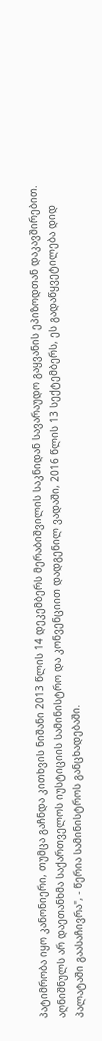პატიმრობა იყო კანონიერი, თუმცა გაჩნდა კითხვის ნიშანი 2013 წლის 14 დეკემბერს მერაბიშვილის საკნიდან სავარაუდო გაყვანის ეპიზოდთან დაკავშირებით. აღნიშნულს არ დაეთანხმა საქართველოს იუსტიციის სამინისტრო და კონვენციით დადგენილ ვადაში, 2016 წლის 13 სექტემბერს, ეს გადაწყვეტილება დიდ პალატაში გაასაჩივრა", - წერია სამინისტროს განცხადებაში.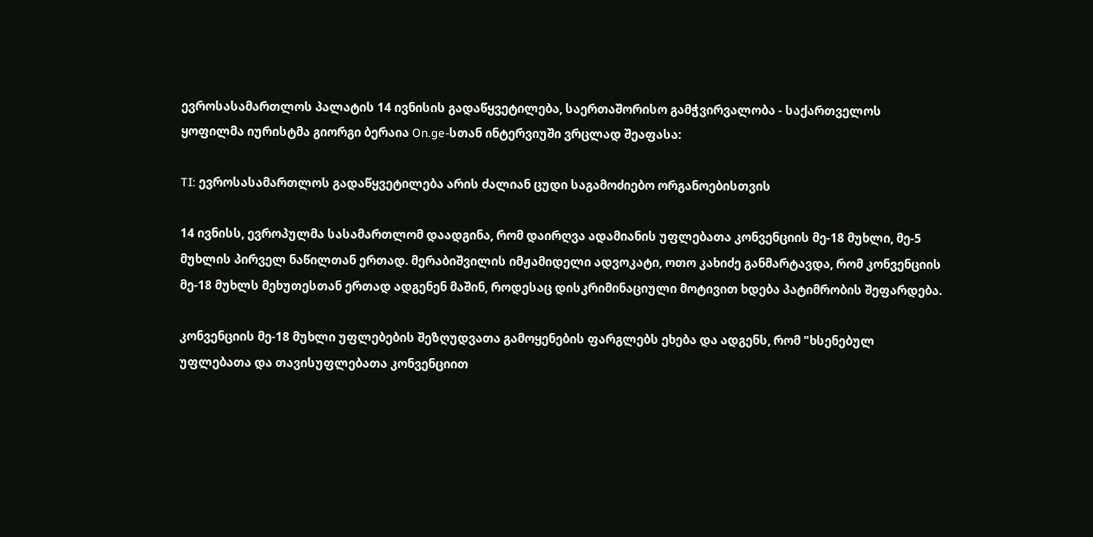ევროსასამართლოს პალატის 14 ივნისის გადაწყვეტილება, საერთაშორისო გამჭვირვალობა - საქართველოს ყოფილმა იურისტმა გიორგი ბერაია On.ge-სთან ინტერვიუში ვრცლად შეაფასა:

TI: ევროსასამართლოს გადაწყვეტილება არის ძალიან ცუდი საგამოძიებო ორგანოებისთვის

14 ივნისს, ევროპულმა სასამართლომ დაადგინა, რომ დაირღვა ადამიანის უფლებათა კონვენციის მე-18 მუხლი, მე-5 მუხლის პირველ ნაწილთან ერთად. მერაბიშვილის იმჟამიდელი ადვოკატი, ოთო კახიძე განმარტავდა, რომ კონვენციის მე-18 მუხლს მეხუთესთან ერთად ადგენენ მაშინ, როდესაც დისკრიმინაციული მოტივით ხდება პატიმრობის შეფარდება.

კონვენციის მე-18 მუხლი უფლებების შეზღუდვათა გამოყენების ფარგლებს ეხება და ადგენს, რომ "ხსენებულ უფლებათა და თავისუფლებათა კონვენციით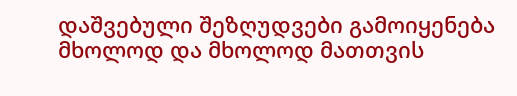დაშვებული შეზღუდვები გამოიყენება მხოლოდ და მხოლოდ მათთვის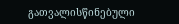გათვალისწინებული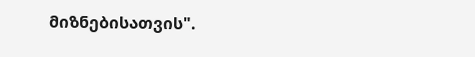მიზნებისათვის".